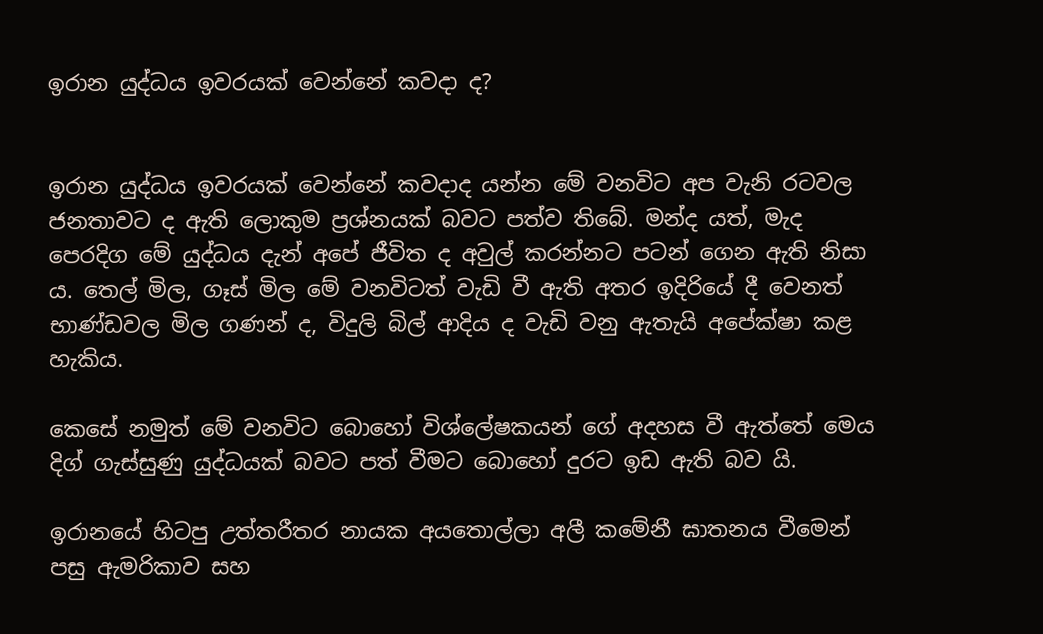ඉරාන යුද්ධය ඉවරයක් වෙන්නේ කවදා ද?


ඉරාන යුද්ධය ඉවරයක් වෙන්නේ කවදාද යන්න මේ වනවිට අප වැනි රටවල ජනතාවට ද ඇති ලොකුම ප්‍රශ්නයක් බවට පත්ව තිබේ. මන්ද යත්, මැද පෙරදිග මේ යුද්ධය දැන් අපේ ජීවිත ද අවුල් කරන්නට පටන් ගෙන ඇති නිසා ය. තෙල් මිල, ගෑස් මිල මේ වනවිටත් වැඩි වී ඇති අතර ඉදිරියේ දී වෙනත් භාණ්ඩවල මිල ගණන් ද, විදුලි බිල් ආදිය ද වැඩි වනු ඇතැයි අපේක්ෂා කළ හැකිය.

කෙසේ නමුත් මේ වනවිට බොහෝ විශ්ලේෂකයන් ගේ අදහස වී ඇත්තේ මෙය දිග් ගැස්සුණු යුද්ධයක් බවට පත් වීමට බොහෝ දුරට ඉඩ ඇති බව යි.

ඉරානයේ හිටපු උත්තරීතර නායක අයතොල්ලා අලී කමේනී ඝාතනය වීමෙන් පසු ඇමරිකාව සහ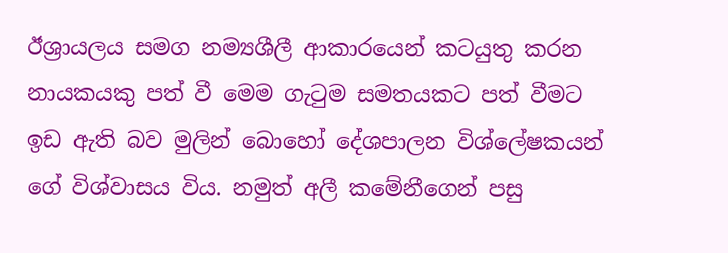ඊශ්‍රායලය සමග නම්‍යශීලී ආකාරයෙන් කටයුතු කරන නායකයකු පත් වී මෙම ගැටුම සමතයකට පත් වීමට ඉඩ ඇති බව මුලින් බොහෝ දේශපාලන විශ්ලේෂකයන් ගේ විශ්වාසය විය. නමුත් අලී කමේනීගෙන් පසු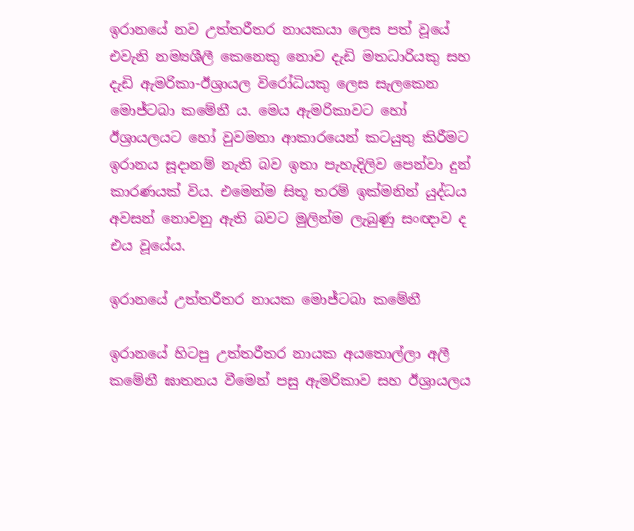ඉරානයේ නව උත්තරීතර නායකයා ලෙස පත් වූයේ එවැනි නම්‍යශීලී කෙනෙකු නොව දැඩි මතධාරියකු සහ දැඩි ඇමරිකා-ඊශ්‍රායල විරෝධියකු ලෙස සැලකෙන මොජ්ටබා කමේනී ය. මෙය ඇමරිකාවට හෝ ඊශ්‍රායලයට හෝ වුවමනා ආකාරයෙන් කටයුතු කිරීමට ඉරානය සූදානම් නැති බව ඉතා පැහැදිලිව පෙන්වා දුන් කාරණයක් විය. එමෙන්ම සිතූ තරම් ඉක්මනින් යුද්ධය අවසන් නොවනු ඇති බවට මුලින්ම ලැබුණු සංඥාව ද එය වූයේය.

ඉරානයේ උත්තරීතර නායක මොජ්ටබා කමේනී

ඉරානයේ හිටපු උත්තරීතර නායක අයතොල්ලා අලී කමේනී ඝාතනය වීමෙන් පසු ඇමරිකාව සහ ඊශ්‍රායලය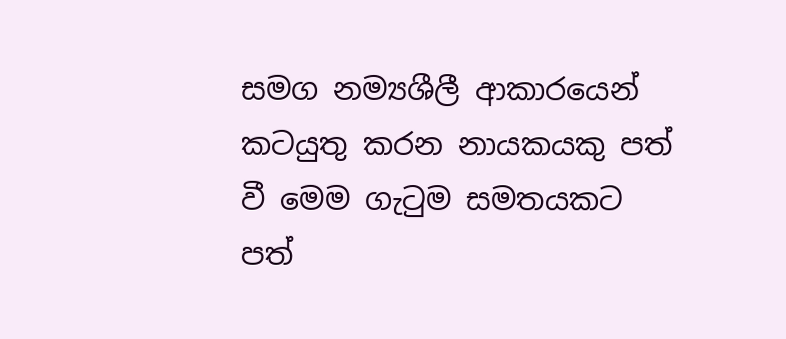සමග නම්‍යශීලී ආකාරයෙන් කටයුතු කරන නායකයකු පත් වී මෙම ගැටුම සමතයකට පත්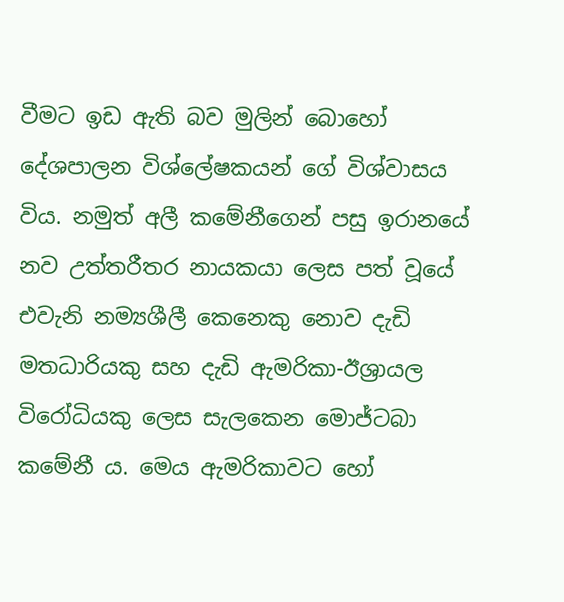වීමට ඉඩ ඇති බව මුලින් බොහෝ දේශපාලන විශ්ලේෂකයන් ගේ විශ්වාසය විය. නමුත් අලී කමේනීගෙන් පසු ඉරානයේ නව උත්තරීතර නායකයා ලෙස පත් වූයේ එවැනි නම්‍යශීලී කෙනෙකු නොව දැඩි මතධාරියකු සහ දැඩි ඇමරිකා-ඊශ්‍රායල විරෝධියකු ලෙස සැලකෙන මොජ්ටබා කමේනී ය. මෙය ඇමරිකාවට හෝ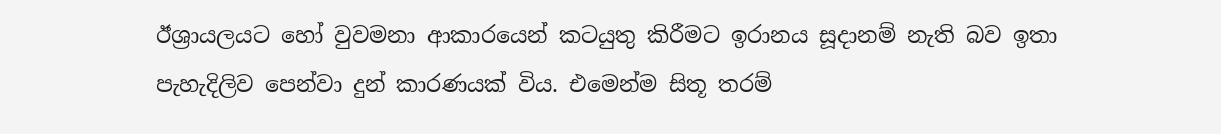ඊශ්‍රායලයට හෝ වුවමනා ආකාරයෙන් කටයුතු කිරීමට ඉරානය සූදානම් නැති බව ඉතා පැහැදිලිව පෙන්වා දුන් කාරණයක් විය. එමෙන්ම සිතූ තරම්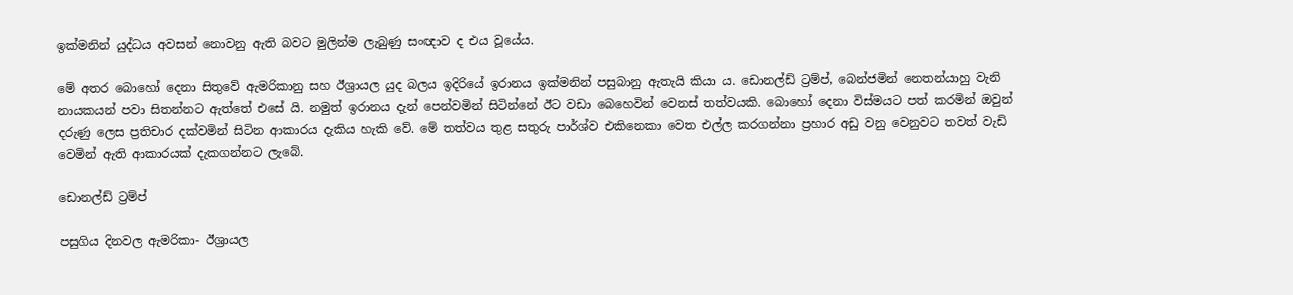ඉක්මනින් යුද්ධය අවසන් නොවනු ඇති බවට මුලින්ම ලැබුණු සංඥාව ද එය වූයේය.

මේ අතර බොහෝ දෙනා සිතුවේ ඇමරිකානු සහ ඊශ්‍රායල යුද බලය ඉදිරියේ ඉරානය ඉක්මනින් පසුබානු ඇතැයි කියා ය. ඩොනල්ඩ් ට්‍රම්ප්, බෙන්ජමින් නෙතන්යාහු වැනි නායකයන් පවා සිතන්නට ඇත්තේ එසේ යි. නමුත් ඉරානය දැන් පෙන්වමින් සිටින්නේ ඊට වඩා බෙහෙවින් වෙනස් තත්වයකි. බොහෝ දෙනා විස්මයට පත් කරමින් ඔවුන් දරුණු ලෙස ප්‍රතිචාර දක්වමින් සිටින ආකාරය දැකිය හැකි වේ. මේ තත්වය තුළ සතුරු පාර්ශ්ව එකිනෙකා වෙත එල්ල කරගන්නා ප්‍රහාර අඩු වනු වෙනුවට තවත් වැඩි වෙමින් ඇති ආකාරයක් දැකගන්නට ලැබේ.

ඩොනල්ඩ් ට්‍රම්ප්

පසුගිය දිනවල ඇමරිකා- ඊශ්‍රායල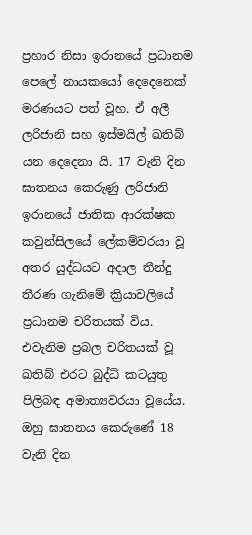ප්‍රහාර නිසා ඉරානයේ ප්‍රධානම පෙලේ නායකයෝ දෙදෙනෙක් මරණයට පත් වූහ. ඒ අලී ලරිජානි සහ ඉස්මයිල් ඛතිබ් යන දෙදෙනා යි. 17 වැනි දින ඝාතනය කෙරුණු ලරිජානි ඉරානයේ ජාතික ආරක්ෂක කවුන්සිලයේ ලේකම්වරයා වූ අතර යුද්ධයට අදාල තීන්දු තීරණ ගැනිමේ ක්‍රියාවලියේ ප්‍රධානම චරිතයක් විය. එවැනිම ප්‍රබල චරිතයක් වූ ඛතිබ් එරට බුද්ධි කටයුතු පිලිබඳ අමාත්‍යවරයා වූයේය. ඔහු ඝාතනය කෙරුණේ 18 වැනි දින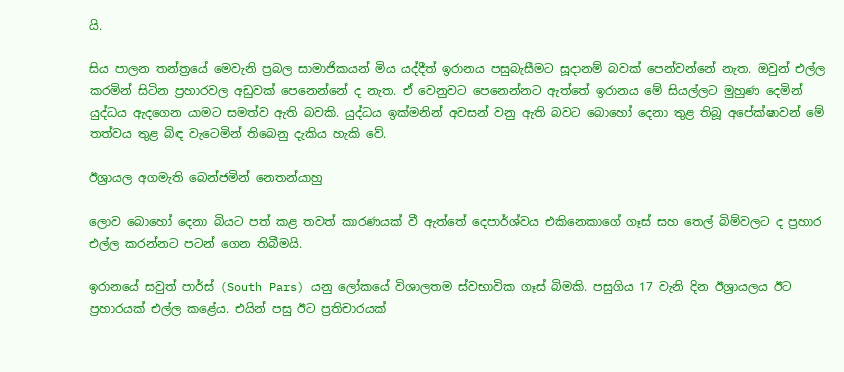යි.

සිය පාලන තන්ත්‍රයේ මෙවැනි ප්‍රබල සාමාජිකයන් මිය යද්දීත් ඉරානය පසුබැසීමට සූදානම් බවක් පෙන්වන්නේ නැත. ඔවුන් එල්ල කරමින් සිටින ප්‍රහාරවල අඩුවක් පෙනෙන්නේ ද නැත. ඒ වෙනුවට පෙනෙන්නට ඇත්තේ ඉරානය මේ සියල්ලට මුහුණ දෙමින් යුද්ධය ඇදගෙන යාමට සමත්ව ඇති බවකි. යුද්ධය ඉක්මනින් අවසන් වනු ඇති බවට බොහෝ දෙනා තුළ තිබූ අපේක්ෂාවන් මේ තත්වය තුළ බිඳ වැටෙමින් තිබෙනු දැකිය හැකි වේ.

ඊශ්‍රායල අගමැති බෙන්ජමින් නෙතන්යාහු

ලොව බොහෝ දෙනා බියට පත් කළ තවත් කාරණයක් වී ඇත්තේ දෙපාර්ශ්වය එකිනෙකාගේ ගෑස් සහ තෙල් බිම්වලට ද ප්‍රහාර එල්ල කරන්නට පටන් ගෙන තිබීමයි.

ඉරානයේ සවුත් පාර්ස් (South Pars) යනු ලෝකයේ විශාලතම ස්වභාවික ගෑස් බිමකි. පසුගිය 17 වැනි දින ඊශ්‍රායලය ඊට ප්‍රහාරයක් එල්ල කළේය. එයින් පසු ඊට ප්‍රතිචාරයක්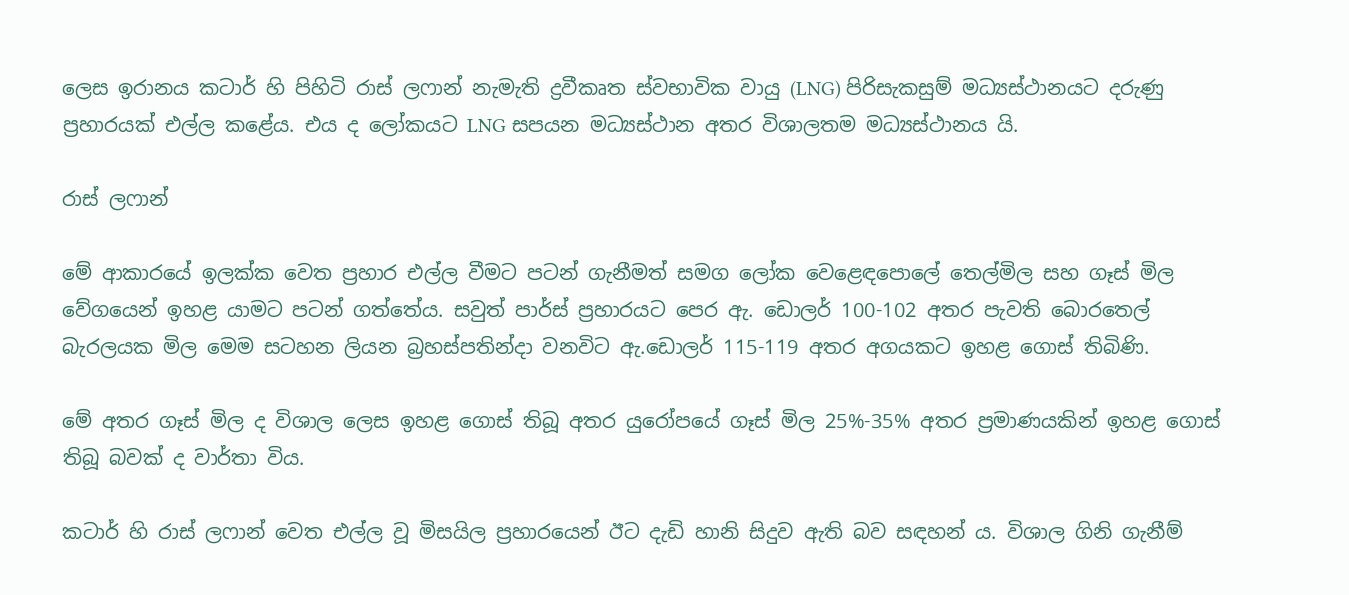ලෙස ඉරානය කටාර් හි පිහිටි රාස් ලෆාන් නැමැති ද්‍රවීකෘත ස්වභාවික වායු (LNG) පිරිසැකසුම් මධ්‍යස්ථානයට දරුණු ප්‍රහාරයක් එල්ල කළේය. එය ද ලෝකයට LNG සපයන මධ්‍යස්ථාන අතර විශාලතම මධ්‍යස්ථානය යි.

රාස් ලෆාන්

මේ ආකාරයේ ඉලක්ක වෙත ප්‍රහාර එල්ල වීමට පටන් ගැනීමත් සමග ලෝක වෙළෙඳපොලේ තෙල්මිල සහ ගෑස් මිල වේගයෙන් ඉහළ යාමට පටන් ගත්තේය. සවුත් පාර්ස් ප්‍රහාරයට පෙර ඇ. ඩොලර් 100-102 අතර පැවති බොරතෙල් බැරලයක මිල මෙම සටහන ලියන බ්‍රහස්පතින්දා වනවිට ඇ.ඩොලර් 115-119 අතර අගයකට ඉහළ ගොස් තිබිණි.

මේ අතර ගෑස් මිල ද විශාල ලෙස ඉහළ ගොස් තිබූ අතර යුරෝපයේ ගෑස් මිල 25%-35% අතර ප්‍රමාණයකින් ඉහළ ගොස් තිබූ බවක් ද වාර්තා විය.

කටාර් හි රාස් ලෆාන් වෙත එල්ල වූ මිසයිල ප්‍රහාරයෙන් ඊට දැඩි හානි සිදුව ඇති බව සඳහන් ය. විශාල ගිනි ගැනීම්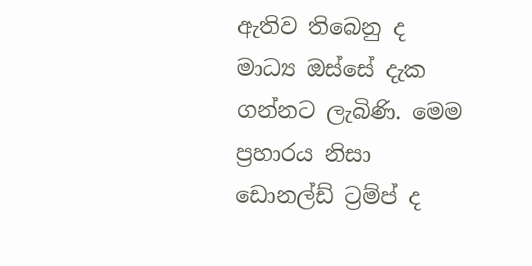ඇතිව තිබෙනු ද මාධ්‍ය ඔස්සේ දැක ගන්නට ලැබිණි. මෙම ප්‍රහාරය නිසා ඩොනල්ඩ් ට්‍රම්ප් ද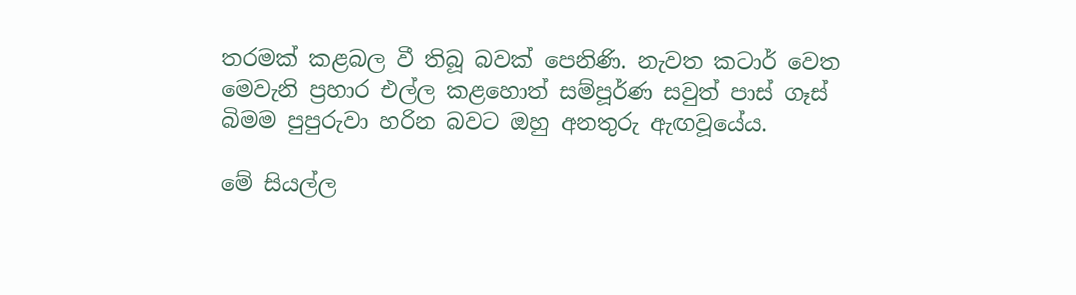තරමක් කළබල වී තිබූ බවක් පෙනිණි. නැවත කටාර් වෙත මෙවැනි ප්‍රහාර එල්ල කළහොත් සම්පූර්ණ සවුත් පාස් ගෑස් බිමම පුපුරුවා හරින බවට ඔහු අනතුරු ඇඟවූයේය.

මේ සියල්ල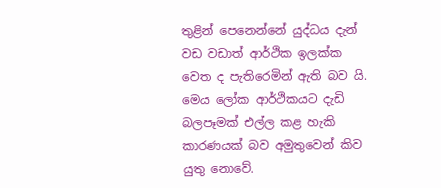තුළින් පෙනෙන්නේ යුද්ධය දැන් වඩ වඩාත් ආර්ථික ඉලක්ක වෙත ද පැතිරෙමින් ඇති බව යි. මෙය ලෝක ආර්ථිකයට දැඩි බලපෑමක් එල්ල කළ හැකි කාරණයක් බව අමුතුවෙන් කිව යුතු නොවේ.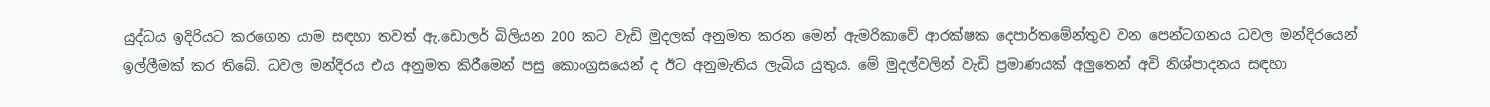යුද්ධය ඉදිරියට කරගෙන යාම සඳහා තවත් ඇ.ඩොලර් බිලියන 200 කට වැඩි මුදලක් අනුමත කරන මෙන් ඇමරිකාවේ ආරක්ෂක දෙපාර්තමේන්තුව වන පෙන්ටගනය ධවල මන්දිරයෙන් ඉල්ලීමක් කර තිබේ. ධවල මන්දිරය එය අනුමත කිරීමෙන් පසු කොංග්‍රසයෙන් ද ඊට අනුමැතිය ලැබිය යුතුය. මේ මුදල්වලින් වැඩි ප්‍රමාණයක් අලුතෙන් අවි නිශ්පාදනය සඳහා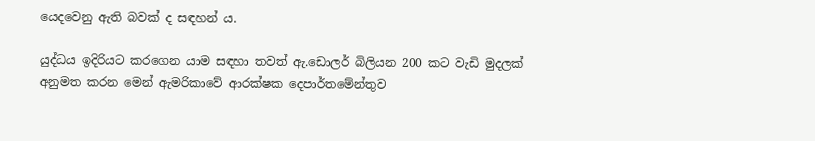යෙදවෙනු ඇති බවක් ද සඳහන් ය.

යුද්ධය ඉදිරියට කරගෙන යාම සඳහා තවත් ඇ.ඩොලර් බිලියන 200 කට වැඩි මුදලක් අනුමත කරන මෙන් ඇමරිකාවේ ආරක්ෂක දෙපාර්තමේන්තුව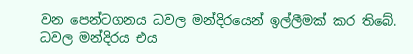වන පෙන්ටගනය ධවල මන්දිරයෙන් ඉල්ලීමක් කර තිබේ. ධවල මන්දිරය එය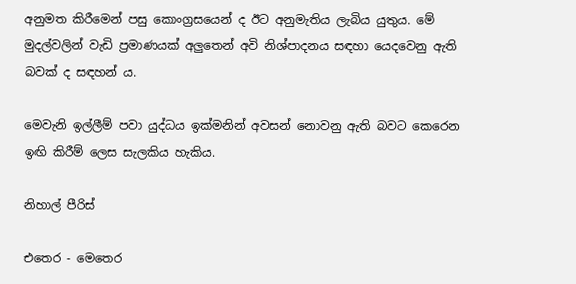අනුමත කිරීමෙන් පසු කොංග්‍රසයෙන් ද ඊට අනුමැතිය ලැබිය යුතුය. මේ මුදල්වලින් වැඩි ප්‍රමාණයක් අලුතෙන් අවි නිශ්පාදනය සඳහා යෙදවෙනු ඇති බවක් ද සඳහන් ය.

මෙවැනි ඉල්ලීම් පවා යුද්ධය ඉක්මනින් අවසන් නොවනු ඇති බවට කෙරෙන ඉඟි කිරීම් ලෙස සැලකිය හැකිය.

නිහාල් පීරිස්

එතෙර - මෙතෙර